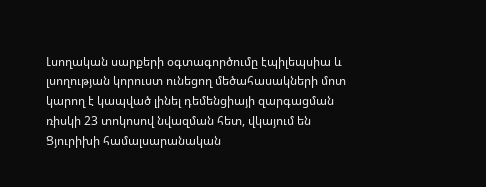Լսողական սարքերի օգտագործումը էպիլեպսիա և լսողության կորուստ ունեցող մեծահասակների մոտ կարող է կապված լինել դեմենցիայի զարգացման ռիսկի 23 տոկոսով նվազման հետ, վկայում են Ցյուրիխի համալսարանական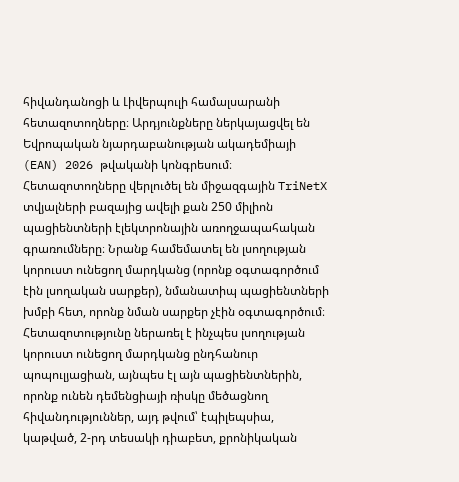հիվանդանոցի և Լիվերպուլի համալսարանի հետազոտողները։ Արդյունքները ներկայացվել են Եվրոպական նյարդաբանության ակադեմիայի (EAN) 2026 թվականի կոնգրեսում։
Հետազոտողները վերլուծել են միջազգային TriNetX տվյալների բազայից ավելի քան 250 միլիոն պացիենտների էլեկտրոնային առողջապահական գրառումները։ Նրանք համեմատել են լսողության կորուստ ունեցող մարդկանց (որոնք օգտագործում էին լսողական սարքեր), նմանատիպ պացիենտների խմբի հետ, որոնք նման սարքեր չէին օգտագործում։
Հետազոտությունը ներառել է ինչպես լսողության կորուստ ունեցող մարդկանց ընդհանուր պոպուլյացիան, այնպես էլ այն պացիենտներին, որոնք ունեն դեմենցիայի ռիսկը մեծացնող հիվանդություններ, այդ թվում՝ էպիլեպսիա, կաթված, 2-րդ տեսակի դիաբետ, քրոնիկական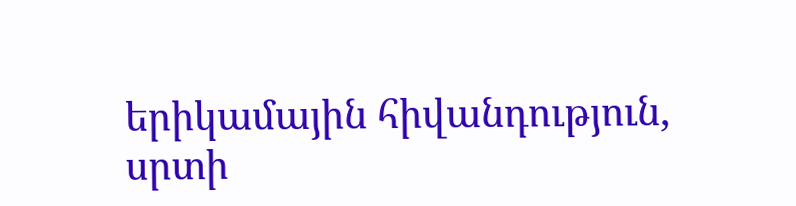երիկամային հիվանդություն, սրտի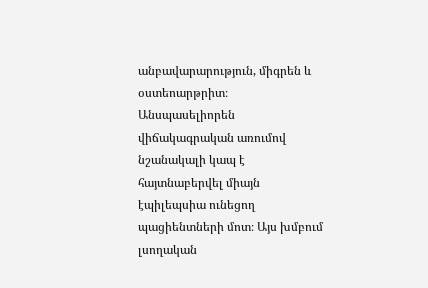անբավարարություն, միգրեն և օստեոարթրիտ։
Անսպասելիորեն վիճակագրական առումով նշանակալի կապ է հայտնաբերվել միայն էպիլեպսիա ունեցող պացիենտների մոտ։ Այս խմբում լսողական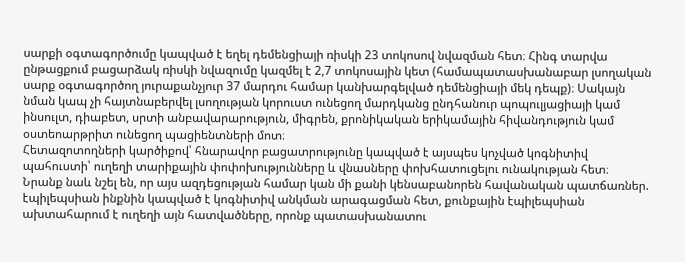սարքի օգտագործումը կապված է եղել դեմենցիայի ռիսկի 23 տոկոսով նվազման հետ։ Հինգ տարվա ընթացքում բացարձակ ռիսկի նվազումը կազմել է 2,7 տոկոսային կետ (համապատասխանաբար լսողական սարք օգտագործող յուրաքանչյուր 37 մարդու համար կանխարգելված դեմենցիայի մեկ դեպք)։ Սակայն նման կապ չի հայտնաբերվել լսողության կորուստ ունեցող մարդկանց ընդհանուր պոպուլյացիայի կամ ինսուլտ, դիաբետ, սրտի անբավարարություն, միգրեն, քրոնիկական երիկամային հիվանդություն կամ օստեոարթրիտ ունեցող պացիենտների մոտ։
Հետազոտողների կարծիքով՝ հնարավոր բացատրությունը կապված է այսպես կոչված կոգնիտիվ պահուստի՝ ուղեղի տարիքային փոփոխությունները և վնասները փոխհատուցելու ունակության հետ։
Նրանք նաև նշել են, որ այս ազդեցության համար կան մի քանի կենսաբանորեն հավանական պատճառներ. էպիլեպսիան ինքնին կապված է կոգնիտիվ անկման արագացման հետ, քունքային էպիլեպսիան ախտահարում է ուղեղի այն հատվածները, որոնք պատասխանատու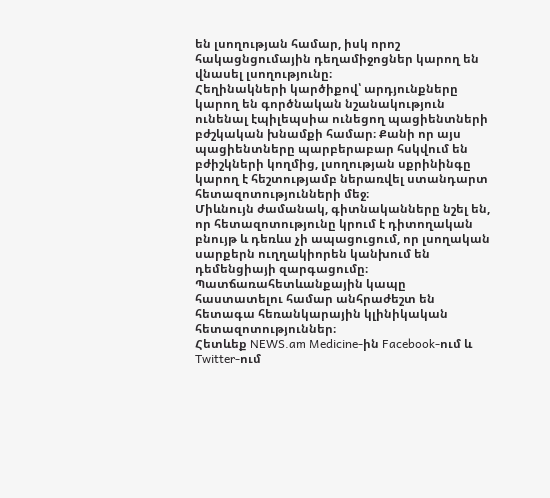են լսողության համար, իսկ որոշ հակացնցումային դեղամիջոցներ կարող են վնասել լսողությունը։
Հեղինակների կարծիքով՝ արդյունքները կարող են գործնական նշանակություն ունենալ էպիլեպսիա ունեցող պացիենտների բժշկական խնամքի համար։ Քանի որ այս պացիենտները պարբերաբար հսկվում են բժիշկների կողմից, լսողության սքրինինգը կարող է հեշտությամբ ներառվել ստանդարտ հետազոտությունների մեջ։
Միևնույն ժամանակ, գիտնականները նշել են, որ հետազոտությունը կրում է դիտողական բնույթ և դեռևս չի ապացուցում, որ լսողական սարքերն ուղղակիորեն կանխում են դեմենցիայի զարգացումը։ Պատճառահետևանքային կապը հաստատելու համար անհրաժեշտ են հետագա հեռանկարային կլինիկական հետազոտություններ։
Հետևեք NEWS.am Medicine-ին Facebook-ում և Twitter-ում